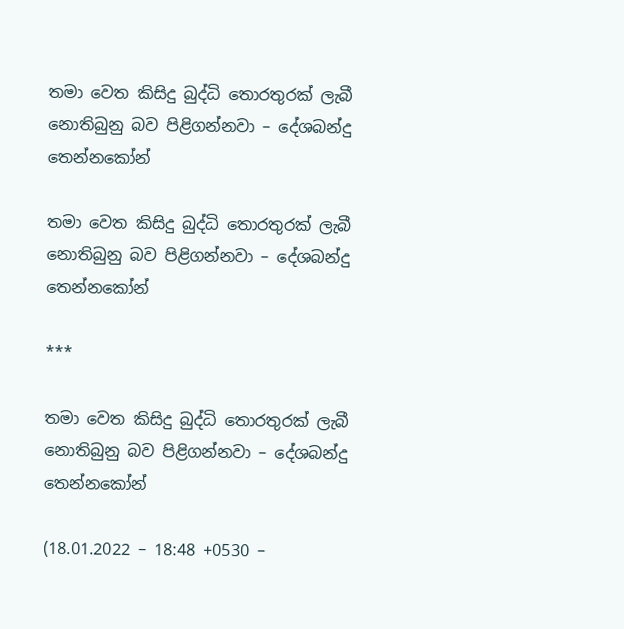තමා වෙත කිසිදු බුද්ධි තොරතුරක් ලැබී නොතිබුනු බව පිළිගන්නවා – දේශබන්දු තෙන්නකෝන්

තමා වෙත කිසිදු බුද්ධි තොරතුරක් ලැබී නොතිබුනු බව පිළිගන්නවා – දේශබන්දු තෙන්නකෝන්

***

තමා වෙත කිසිදු බුද්ධි තොරතුරක් ලැබී නොතිබුනු බව පිළිගන්නවා – දේශබන්දු තෙන්නකෝන්

(18.01.2022 – 18:48 +0530 –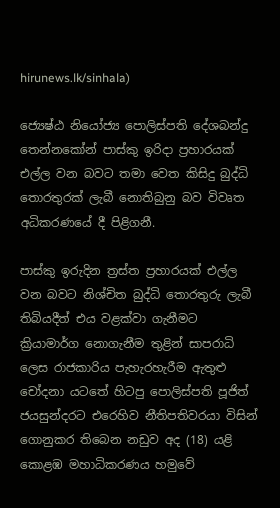hirunews.lk/sinhala)

ජ්‍යෙෂ්ඨ නියෝජ්‍ය පොලිස්පති දේශබන්දු තෙන්නකෝන් පාස්කු ඉරිදා ප්‍රහාරයක් එල්ල වන බවට තමා වෙත කිසිදු බුද්ධි තොරතුරක් ලැබී නොතිබුනු බව විවෘත අධිකරණයේ දී පිළිගනී.

පාස්කු ඉරුදින ත්‍රස්ත ප්‍රහාරයක් එල්ල වන බවට නිශ්චිත බුද්ධි තොරතුරු ලැබී තිබියදීත් එය වළක්වා ගැනීමට ක්‍රියාමාර්ග නොගැනීම තුළින් සාපරාධි ලෙස රාජකාරිය පැහැරහැරීම ඇතුළු චෝදනා යටතේ හිටපු පොලිස්පති පූජිත් ජයසුන්දරට එරෙහිව නීතිපතිවරයා විසින් ගොනුකර තිබෙන නඩුව අද (18) යළි කොළඹ මහාධිකරණය හමුවේ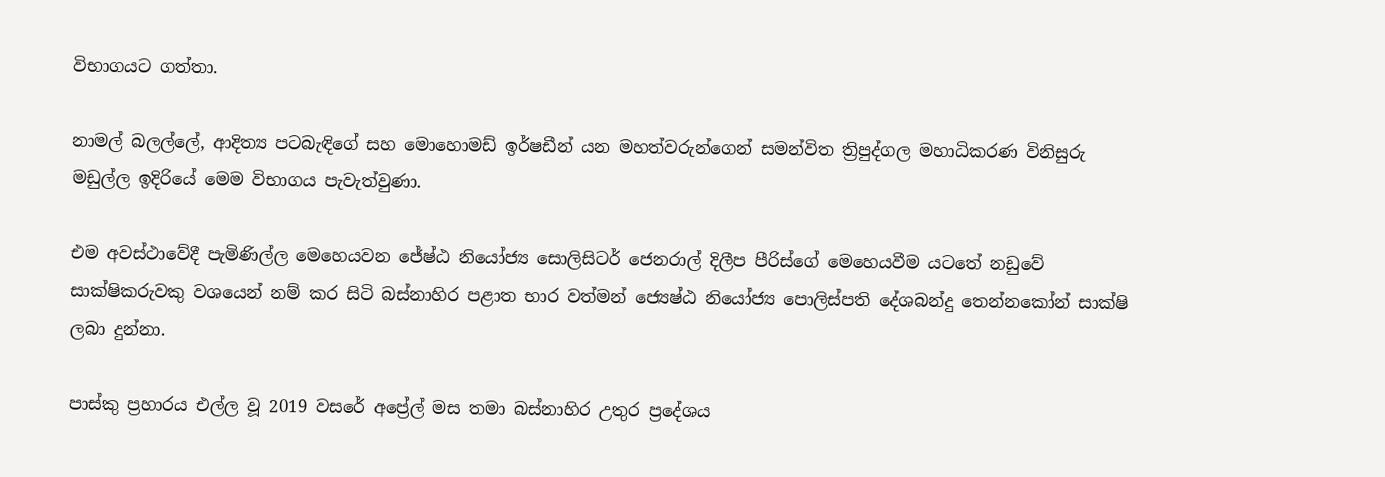විභාගයට ගත්තා.

නාමල් බලල්ලේ, ආදිත්‍ය පටබැඳිගේ සහ මොහොමඩ් ඉර්ෂඩීන් යන මහත්වරුන්ගෙන් සමන්විත ත්‍රිපුද්ගල මහාධිකරණ විනිසුරු මඩුල්ල ඉදිරියේ මෙම විභාගය පැවැත්වුණා.

එම අවස්ථාවේදී පැමිණිල්ල මෙහෙයවන ජේෂ්ඨ නියෝජ්‍ය සොලිසිටර් ජෙනරාල් දිලීප පීරිස්ගේ මෙහෙයවීම යටතේ නඩුවේ සාක්ෂිකරුවකු වශයෙන් නම් කර සිටි බස්නාහිර පළාත භාර වත්මන් ජ්‍යෙෂ්ඨ නියෝජ්‍ය පොලිස්පති දේශබන්දු තෙන්නකෝන් සාක්ෂි ලබා දුන්නා.

පාස්කු ප්‍රහාරය එල්ල වූ 2019 වසරේ අප්‍රේල් මස තමා බස්නාහිර උතුර ප්‍රදේශය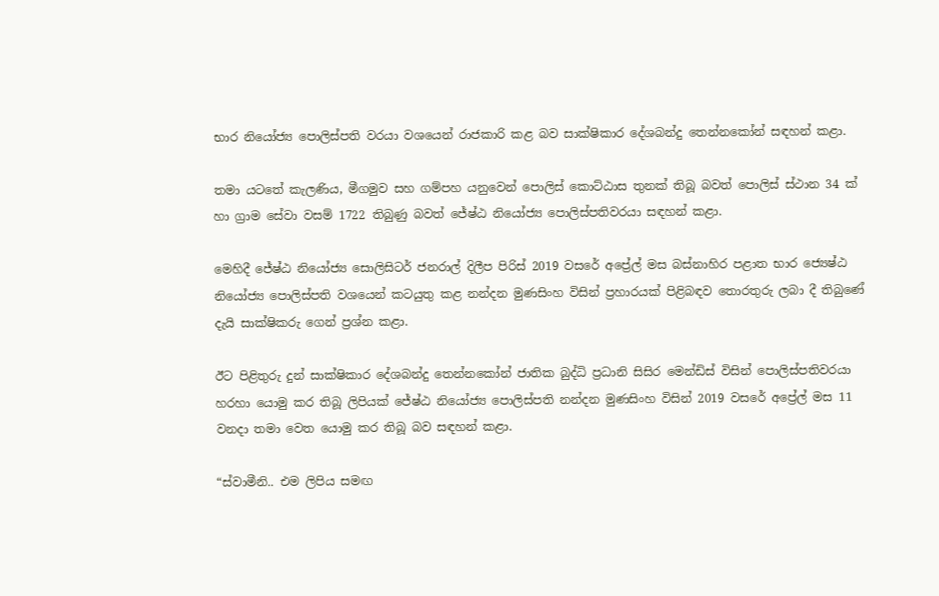භාර නියෝජ්‍ය පොලිස්පති වරයා වශයෙන් රාජකාරි කළ බව සාක්ෂිකාර දේශබන්දු තෙන්නකෝන් සඳහන් කළා.

තමා යටතේ කැලණිය, මීගමුව සහ ගම්පහ යනුවෙන් පොලිස් කොට්ඨාස තුනක් තිබූ බවත් පොලිස් ස්ථාන 34 ක් හා ග්‍රාම සේවා වසම් 1722 තිබුණු බවත් ජේෂ්ඨ නියෝජ්‍ය පොලිස්පතිවරයා සඳහන් කළා.

මෙහිදී ජේෂ්ඨ නියෝජ්‍ය සොලිසිටර් ජනරාල් දිලීප පිරිස් 2019 වසරේ අප්‍රේල් මස බස්නාහිර පළාත භාර ජ්‍යෙෂ්ඨ නියෝජ්‍ය පොලිස්පති වශයෙන් කටයුතු කළ නන්දන මුණසිංහ විසින් ප්‍රහාරයක් පිළිබඳව තොරතුරු ලබා දී තිබුණේ දැයි සාක්ෂිකරු ගෙන් ප්‍රශ්න කළා.

ඊට පිළිතුරු දුන් සාක්ෂිකාර දේශබන්දු තෙන්නකෝන් ජාතික බුද්ධි ප්‍රධානි සිසිර මෙන්ඩිස් විසින් පොලිස්පතිවරයා හරහා යොමු කර තිබූ ලිපියක් ජේෂ්ඨ නියෝජ්‍ය පොලිස්පති නන්දන මුණසිංහ විසින් 2019 වසරේ අප්‍රේල් මස 11 වනදා තමා වෙත යොමු කර තිබූ බව සඳහන් කළා.

“ස්වාමීනි.. එම ලිපිය සමඟ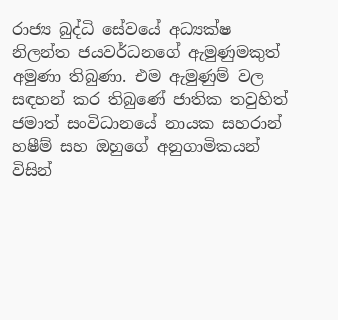රාජ්‍ය බුද්ධි සේවයේ අධ්‍යක්ෂ නිලන්ත ජයවර්ධනගේ ඇමුණුමකුත් අමුණා තිබුණා. එම ඇමුණුම් වල සඳහන් කර තිබුණේ ජාතික තවුහිත් ජමාත් සංවිධානයේ නායක සහරාන් හෂීම් සහ ඔහුගේ අනුගාමිකයන් විසින්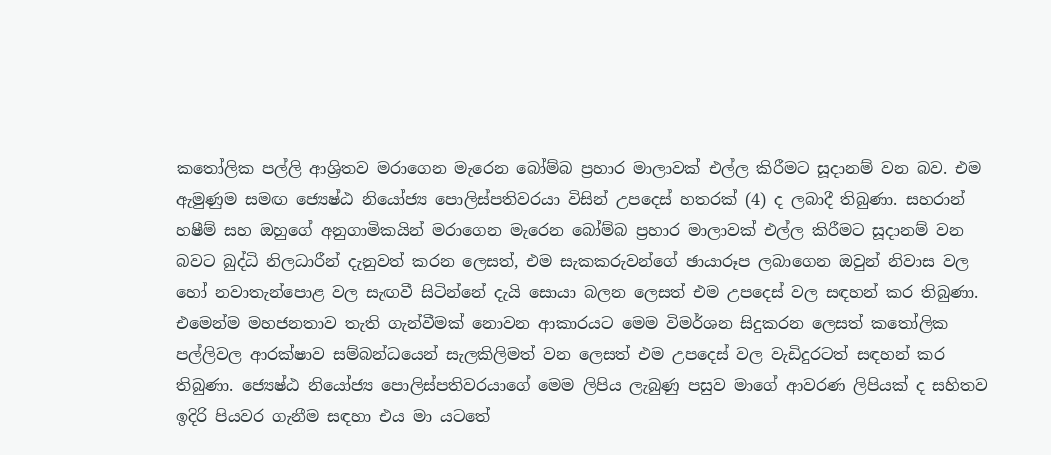කතෝලික පල්ලි ආශ්‍රිතව මරාගෙන මැරෙන බෝම්බ ප්‍රහාර මාලාවක් එල්ල කිරීමට සූදානම් වන බව. එම ඇමුණුම සමඟ ජ්‍යෙෂ්ඨ නියෝජ්‍ය පොලිස්පතිවරයා විසින් උපදෙස් හතරක් (4) ද ලබාදී තිබුණා. සහරාන් හෂීම් සහ ඔහුගේ අනුගාමිකයින් මරාගෙන මැරෙන බෝම්බ ප්‍රහාර මාලාවක් එල්ල කිරීමට සූදානම් වන බවට බුද්ධි නිලධාරීන් දැනුවත් කරන ලෙසත්, එම සැකකරුවන්ගේ ඡායාරූප ලබාගෙන ඔවුන් නිවාස වල හෝ නවාතැන්පොළ වල සැඟවී සිටින්නේ දැයි සොයා බලන ලෙසත් එම උපදෙස් වල සඳහන් කර තිබුණා. එමෙන්ම මහජනතාව තැති ගැන්වීමක් නොවන ආකාරයට මෙම විමර්ශන සිදුකරන ලෙසත් කතෝලික පල්ලිවල ආරක්ෂාව සම්බන්ධයෙන් සැලකිලිමත් වන ලෙසත් එම උපදෙස් වල වැඩිදුරටත් සඳහන් කර තිබුණා. ජ්‍යෙෂ්ඨ නියෝජ්‍ය පොලිස්පතිවරයාගේ මෙම ලිපිය ලැබුණු පසුව මාගේ ආවරණ ලිපියක් ද සහිතව ඉදිරි පියවර ගැනීම සඳහා එය මා යටතේ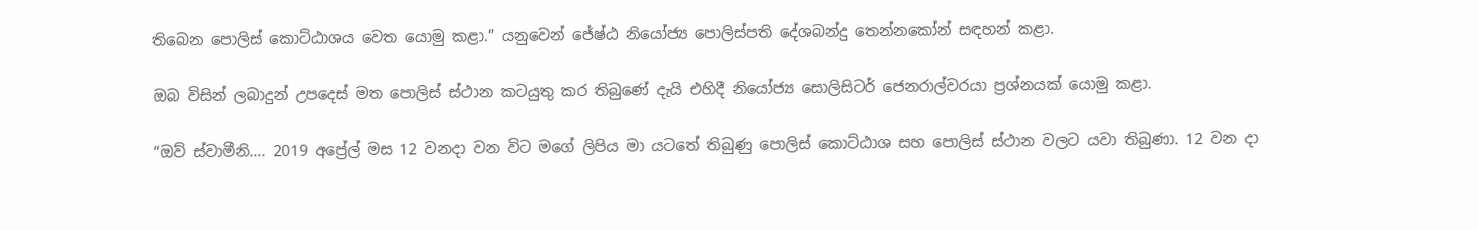තිබෙන පොලිස් කොට්ඨාශය වෙත යොමු කළා.” යනුවෙන් ජේෂ්ඨ නියෝජ්‍ය පොලිස්පති දේශබන්දු තෙන්නකෝන් සඳහන් කළා.

ඔබ විසින් ලබාදුන් උපදෙස් මත පොලිස් ස්ථාන කටයුතු කර තිබුණේ දැයි එහිදී නියෝජ්‍ය සොලිසිටර් ජෙනරාල්වරයා ප්‍රශ්නයක් යොමු කළා.

“ඔව් ස්වාමීනි…. 2019 අප්‍රේල් මස 12 වනදා වන විට මගේ ලිපිය මා යටතේ තිබුණු පොලිස් කොට්ඨාශ සහ පොලිස් ස්ථාන වලට යවා තිබුණා. 12 වන දා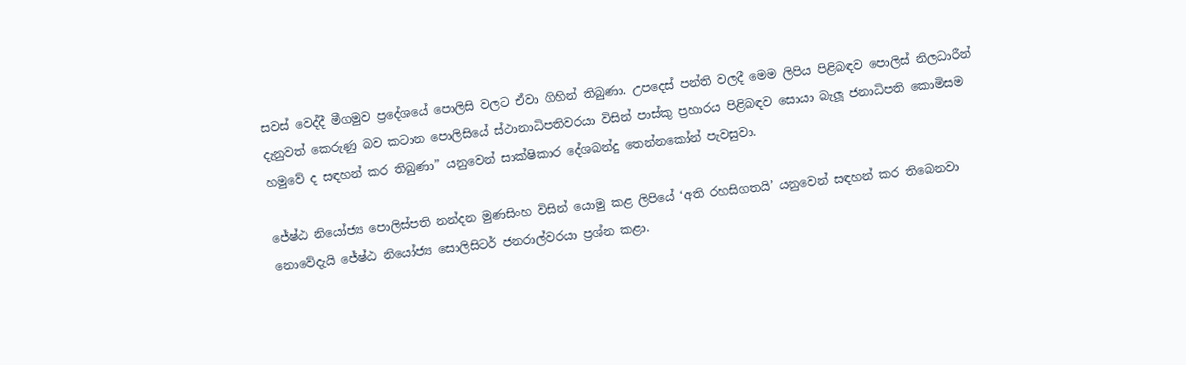සවස් වෙද්දී මීගමුව ප්‍රදේශයේ පොලිසි වලට ඒවා ගිහින් තිබුණා. උපදෙස් පන්ති වලදී මෙම ලිපිය පිළිබඳව පොලිස් නිලධාරීන් දැනුවත් කෙරුණු බව කටාන පොලිසියේ ස්ථානාධිපතිවරයා විසින් පාස්කු ප්‍රහාරය පිළිබඳව සොයා බැලූ ජනාධිපති කොමිසම හමුවේ ද සඳහන් කර තිබුණා” යනුවෙන් සාක්ෂිකාර දේශබන්දු තෙන්නකෝන් පැවසුවා.

ජේෂ්ඨ නියෝජ්‍ය පොලිස්පති නන්දන මුණසිංහ විසින් යොමු කළ ලිපියේ ‘අති රහසිගතයි’ යනුවෙන් සඳහන් කර තිබෙනවා නොවේදැයි ජේෂ්ඨ නියෝජ්‍ය සොලිසිටර් ජනරාල්වරයා ප්‍රශ්න කළා.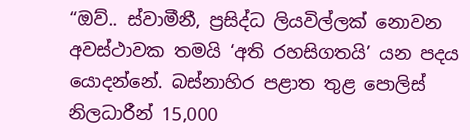“ඔව්.. ස්වාමීනී, ප්‍රසිද්ධ ලියවිල්ලක් නොවන අවස්ථාවක තමයි ‘අති රහසිගතයි’ යන පදය යොදන්නේ. බස්නාහිර පළාත තුළ පොලිස් නිලධාරීන් 15,000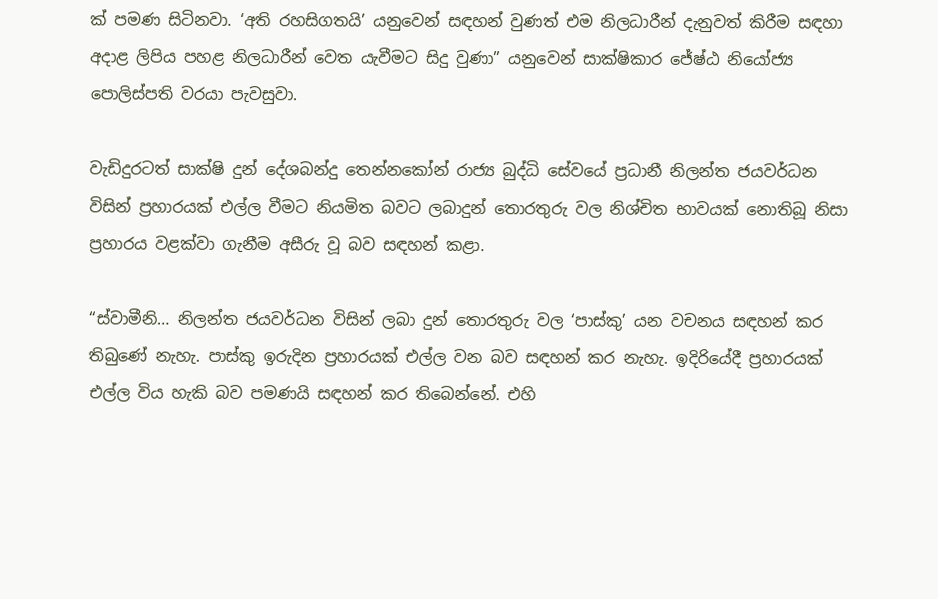ක් පමණ සිටිනවා. ‘අති රහසිගතයි’ යනුවෙන් සඳහන් වුණත් එම නිලධාරීන් දැනුවත් කිරීම සඳහා අදාළ ලිපිය පහළ නිලධාරීන් වෙත යැවීමට සිදු වුණා” යනුවෙන් සාක්ෂිකාර ජේෂ්ඨ නියෝජ්‍ය පොලිස්පති වරයා පැවසුවා.

වැඩිදුරටත් සාක්ෂි දුන් දේශබන්දු තෙන්නකෝන් රාජ්‍ය බුද්ධි සේවයේ ප්‍රධානී නිලන්ත ජයවර්ධන විසින් ප්‍රහාරයක් එල්ල වීමට නියමිත බවට ලබාදුන් තොරතුරු වල නිශ්චිත භාවයක් නොතිබූ නිසා ප්‍රහාරය වළක්වා ගැනීම අසීරු වූ බව සඳහන් කළා.

“ස්වාමීනි… නිලන්ත ජයවර්ධන විසින් ලබා දුන් තොරතුරු වල ‘පාස්කු’ යන වචනය සඳහන් කර තිබුණේ නැහැ. පාස්කු ඉරුදින ප්‍රහාරයක් එල්ල වන බව සඳහන් කර නැහැ. ඉදිරියේදී ප්‍රහාරයක් එල්ල විය හැකි බව පමණයි සඳහන් කර තිබෙන්නේ. එහි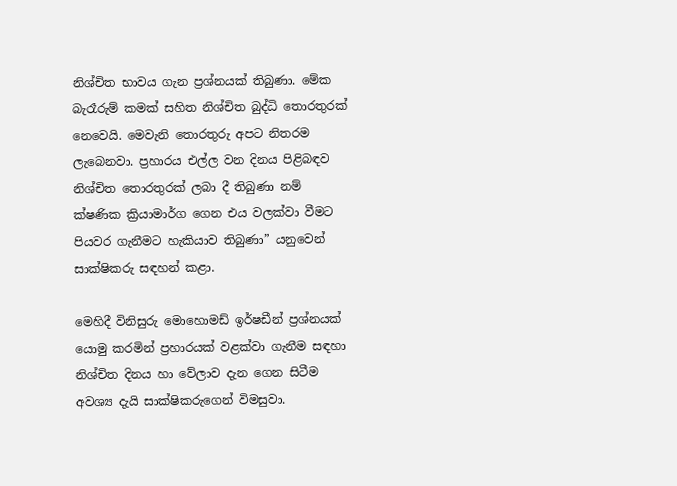නිශ්චිත භාවය ගැන ප්‍රශ්නයක් තිබුණා. මේක බැරෑරුම් කමක් සහිත නිශ්චිත බුද්ධි තොරතුරක් නෙවෙයි. මෙවැනි තොරතුරු අපට නිතරම ලැබෙනවා. ප්‍රහාරය එල්ල වන දිනය පිළිබඳව නිශ්චිත තොරතුරක් ලබා දී තිබුණා නම් ක්ෂණික ක්‍රියාමාර්ග ගෙන එය වලක්වා වීමට පියවර ගැනීමට හැකියාව තිබුණා” යනුවෙන් සාක්ෂිකරු සඳහන් කළා.

මෙහිදී විනිසුරු මොහොමඩ් ඉර්ෂඩීන් ප්‍රශ්නයක් යොමු කරමින් ප්‍රහාරයක් වළක්වා ගැනීම සඳහා නිශ්චිත දිනය හා වේලාව දැන ගෙන සිටීම අවශ්‍ය දැයි සාක්ෂිකරුගෙන් විමසුවා.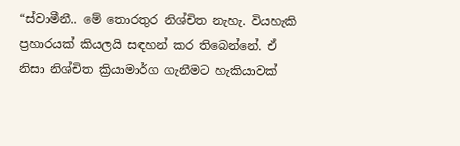“ස්වාමීනී.. මේ තොරතුර නිශ්චිත නැහැ. වියහැකි ප්‍රහාරයක් කියලයි සඳහන් කර තිබෙන්නේ. ඒ නිසා නිශ්චිත ක්‍රියාමාර්ග ගැනීමට හැකියාවක්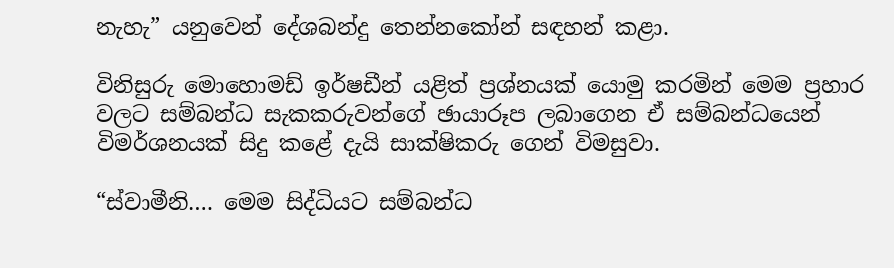නැහැ” යනුවෙන් දේශබන්දු තෙන්නකෝන් සඳහන් කළා.

විනිසුරු මොහොමඩ් ඉර්ෂඩීන් යළිත් ප්‍රශ්නයක් යොමු කරමින් මෙම ප්‍රහාර වලට සම්බන්ධ සැකකරුවන්ගේ ඡායාරූප ලබාගෙන ඒ සම්බන්ධයෙන් විමර්ශනයක් සිදු කළේ දැයි සාක්ෂිකරු ගෙන් විමසුවා.

“ස්වාමීනි…. මෙම සිද්ධියට සම්බන්ධ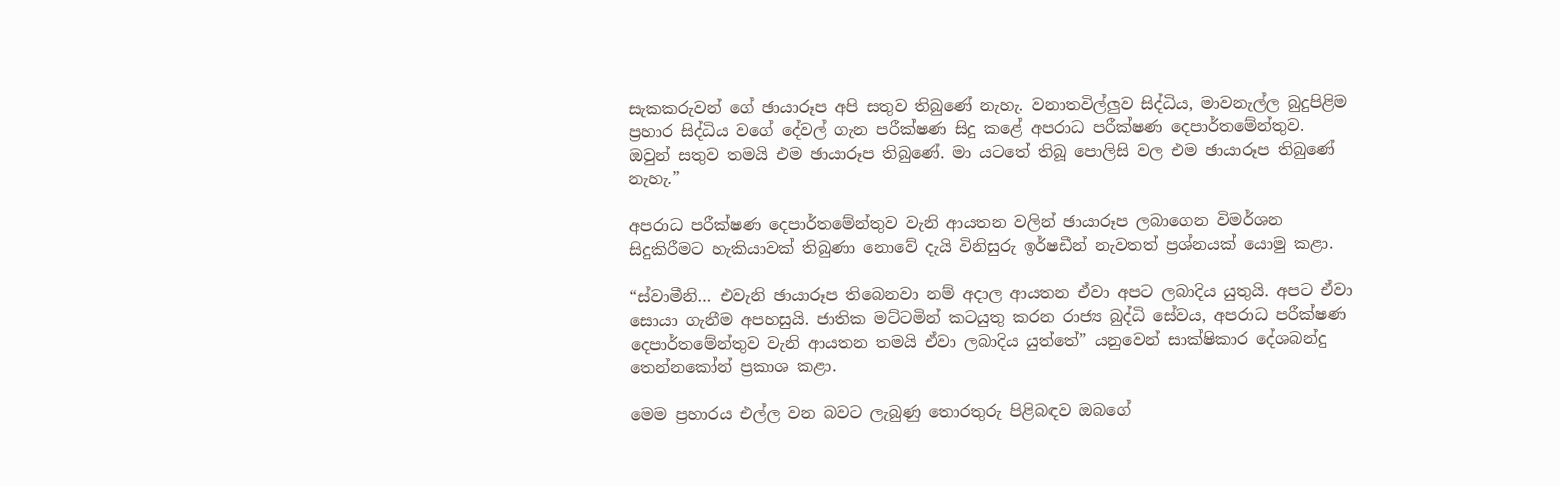සැකකරුවන් ගේ ඡායාරූප අපි සතුව තිබුණේ නැහැ. වනාතවිල්ලුව සිද්ධිය, මාවනැල්ල බුදුපිළිම ප්‍රහාර සිද්ධිය වගේ දේවල් ගැන පරීක්ෂණ සිදු කළේ අපරාධ පරීක්ෂණ දෙපාර්තමේන්තුව. ඔවුන් සතුව තමයි එම ඡායාරූප තිබුණේ. මා යටතේ තිබූ පොලිසි වල එම ඡායාරූප තිබුණේ නැහැ.”

අපරාධ පරීක්ෂණ දෙපාර්තමේන්තුව වැනි ආයතන වලින් ඡායාරූප ලබාගෙන විමර්ශන සිදුකිරීමට හැකියාවක් තිබුණා නොවේ දැයි විනිසුරු ඉර්ෂඩීන් නැවතත් ප්‍රශ්නයක් යොමු කළා.

“ස්වාමීනි… එවැනි ඡායාරූප තිබෙනවා නම් අදාල ආයතන ඒවා අපට ලබාදිය යුතුයි. අපට ඒවා සොයා ගැනීම අපහසුයි. ජාතික මට්ටමින් කටයුතු කරන රාජ්‍ය බුද්ධි සේවය, අපරාධ පරීක්ෂණ දෙපාර්තමේන්තුව වැනි ආයතන තමයි ඒවා ලබාදිය යුත්තේ” යනුවෙන් සාක්ෂිකාර දේශබන්දු තෙන්නකෝන් ප්‍රකාශ කළා.

මෙම ප්‍රහාරය එල්ල වන බවට ලැබුණු තොරතුරු පිළිබඳව ඔබගේ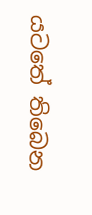යටතේ තිබෙන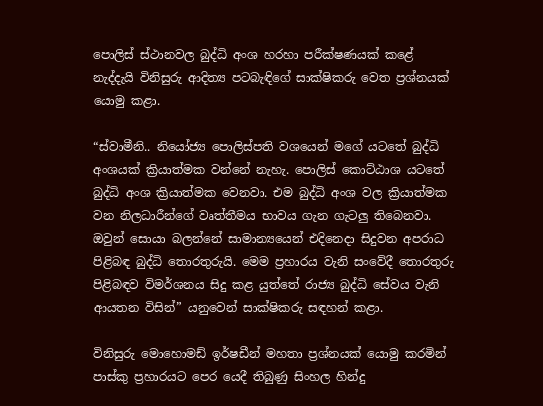පොලිස් ස්ථානවල බුද්ධි අංශ හරහා පරීක්ෂණයක් කළේ නැද්දැයි විනිසුරු ආදිත්‍ය පටබැඳිගේ සාක්ෂිකරු වෙත ප්‍රශ්නයක් යොමු කළා.

“ස්වාමීනි.. නියෝජ්‍ය පොලිස්පති වශයෙන් මගේ යටතේ බුද්ධි අංශයක් ක්‍රියාත්මක වන්නේ නැහැ. පොලිස් කොට්ඨාශ යටතේ බුද්ධි අංශ ක්‍රියාත්මක වෙනවා. එම බුද්ධි අංශ වල ක්‍රියාත්මක වන නිලධාරීන්ගේ වෘත්තීමය භාවය ගැන ගැටලු තිබෙනවා. ඔවුන් සොයා බලන්නේ සාමාන්‍යයෙන් එදිනෙදා සිදුවන අපරාධ පිළිබඳ බුද්ධි තොරතුරුයි. මෙම ප්‍රහාරය වැනි සංවේදී තොරතුරු පිළිබඳව විමර්ශනය සිදු කළ යුත්තේ රාජ්‍ය බුද්ධි සේවය වැනි ආයතන විසින්” යනුවෙන් සාක්ෂිකරු සඳහන් කළා.

විනිසුරු මොහොමඩ් ඉර්ෂඩීන් මහතා ප්‍රශ්නයක් යොමු කරමින් පාස්කු ප්‍රහාරයට පෙර යෙදී තිබුණු සිංහල හින්දු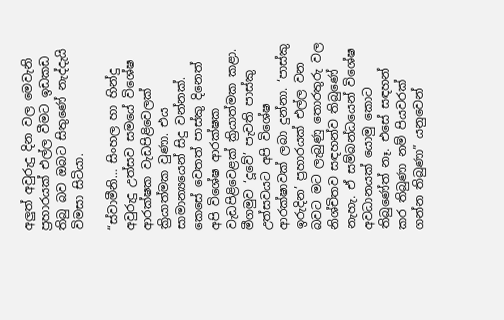අලුත් අවුරුදු දින වල මෙවැනි ප්‍රහාරයක් එල්ල වීමට ඉඩකඩ තිබු බව ඔබට සිතුණේ නැද්දැයි විමසා සිටියා.

“ස්වාමීනි… සිංහල හා හින්දු අවුරුදු උත්සව සමයේ විශේෂ ආරක්ෂක වැඩපිළිවෙලක් ක්‍රියාත්මක වුණා. එය සාමාන්‍යයෙන් සිදු වන්නක්. කෙසේ වෙතත් පාස්කු දිනෙත් අපි විශේෂ ආරක්ෂක වැඩපිළිවෙළක් ක්‍රියාත්මක කළා. මීගමුව ‘දූවේ’ පැවති පාස්කු උත්සවයට අපි විශේෂ ආරක්ෂාවක් ලබා දුන්නා. ‘පාස්කු ඉරුදින’ ප්‍රහාරයක් එල්ල වන බවට මට ලැබුණු තොරතුරු වල නිශ්චිතව සඳහන්ව තිබුණේ නැහැ. ඒ සම්බන්ධයෙන් විශේෂ අවධානයක් යොමු කොට තිබුණේත් නෑ. එසේ සඳහන් කර තිබුණා නම් පියවරක් ගන්න තිබුණා” යනුවෙන්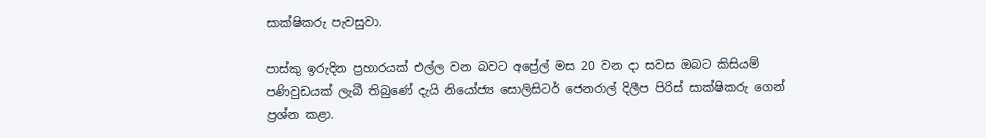සාක්ෂිකරු පැවසුවා.

පාස්කු ඉරුදින ප්‍රහාරයක් එල්ල වන බවට අප්‍රේල් මස 20 වන දා සවස ඔබට කිසියම් පණිවුඩයක් ලැබී තිබුණේ දැයි නියෝජ්‍ය සොලිසිටර් ජෙනරාල් දිලීප පිරිස් සාක්ෂිකරු ගෙන් ප්‍රශ්න කළා.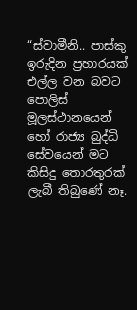“ස්වාමීනි.. පාස්කු ඉරුදින ප්‍රහාරයක් එල්ල වන බවට පොලිස් මූලස්ථානයෙන් හෝ රාජ්‍ය බුද්ධි සේවයෙන් මට කිසිදු තොරතුරක් ලැබී තිබුණේ නෑ.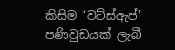කිසිම ‘වට්ස්ඇප්’ පණිවුඩයක් ලැබී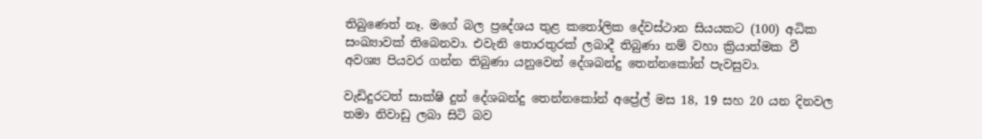තිබුණෙත් නෑ. මගේ බල ප්‍රදේශය තුළ කතෝලික දේවස්ථාන සියයකට (100) අධික සංඛ්‍යාවක් තිබෙනවා. එවැනි තොරතුරක් ලබාදී තිබුණා නම් වහා ක්‍රියාත්මක වී අවශ්‍ය පියවර ගන්න තිබුණා යනුවෙන් දේශබන්දු තෙන්නකෝන් පැවසුවා.

වැඩිදුරටත් සාක්ෂි දුන් දේශබන්දු තෙන්නකෝන් අප්‍රේල් මස 18, 19 සහ 20 යන දිනවල තමා නිවාඩු ලබා සිටි බව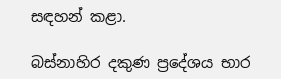සඳහන් කළා.

බස්නාහිර දකුණ ප්‍රදේශය භාර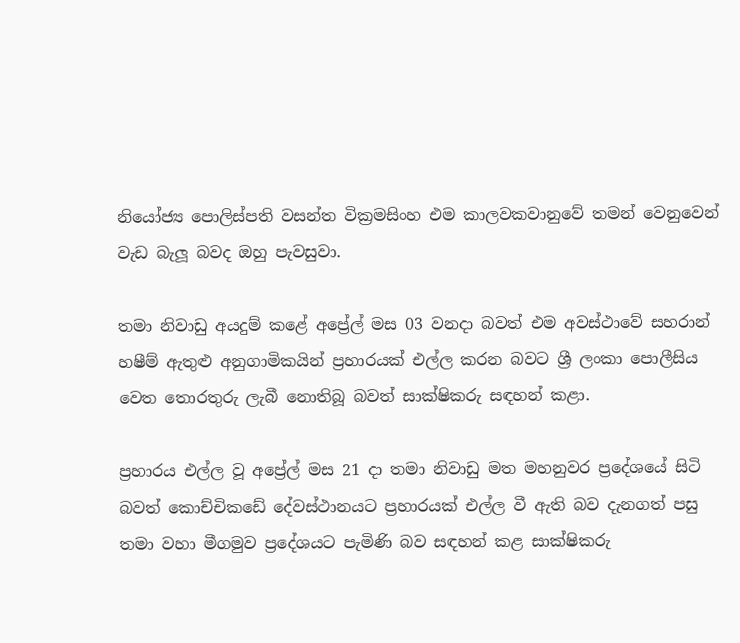නියෝජ්‍ය පොලිස්පති වසන්ත වික්‍රමසිංහ එම කාලවකවානුවේ තමන් වෙනුවෙන් වැඩ බැලූ බවද ඔහු පැවසුවා.

තමා නිවාඩු අයදුම් කළේ අප්‍රේල් මස 03 වනදා බවත් එම අවස්ථාවේ සහරාන් හෂීම් ඇතුළු අනුගාමිකයින් ප්‍රහාරයක් එල්ල කරන බවට ශ්‍රී ලංකා පොලීසිය වෙත තොරතුරු ලැබී නොතිබූ බවත් සාක්ෂිකරු සඳහන් කළා.

ප්‍රහාරය එල්ල වූ අප්‍රේල් මස 21 දා තමා නිවාඩු මත මහනුවර ප්‍රදේශයේ සිටි බවත් කොච්චිකඩේ දේවස්ථානයට ප්‍රහාරයක් එල්ල වී ඇති බව දැනගත් පසු තමා වහා මීගමුව ප්‍රදේශයට පැමිණි බව සඳහන් කළ සාක්ෂිකරු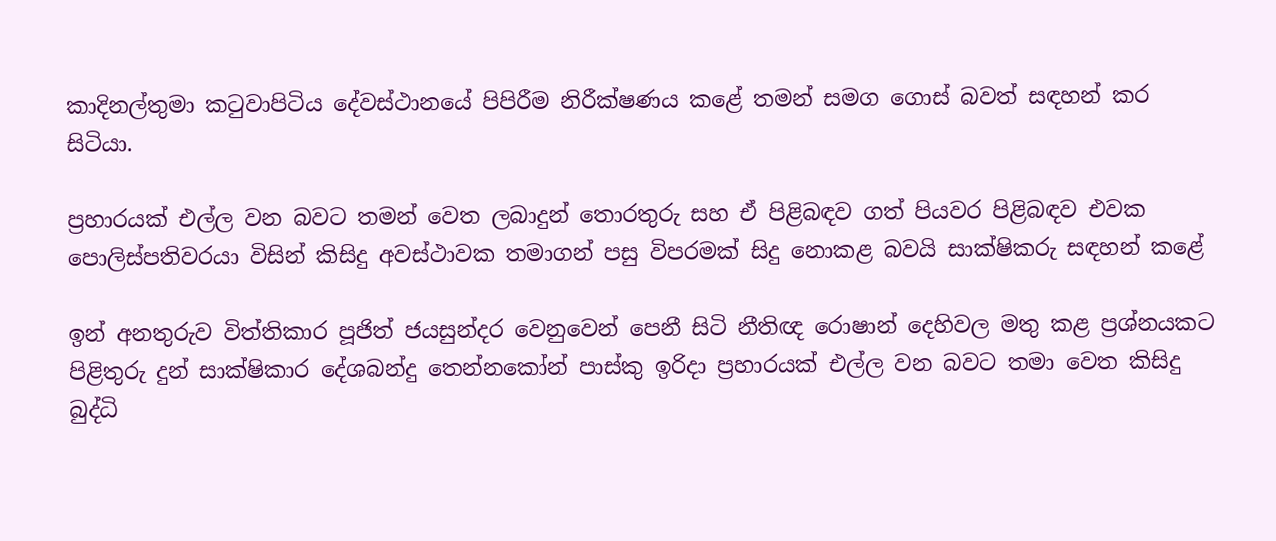කාදිනල්තුමා කටුවාපිටිය දේවස්ථානයේ පිපිරීම නිරීක්ෂණය කළේ තමන් සමග ගොස් බවත් සඳහන් කර සිටියා.

ප්‍රහාරයක් එල්ල වන බවට තමන් වෙත ලබාදුන් තොරතුරු සහ ඒ පිළිබඳව ගත් පියවර පිළිබඳව එවක පොලිස්පතිවරයා විසින් කිසිදු අවස්ථාවක තමාගන් පසු විපරමක් සිදු නොකළ බවයි සාක්ෂිකරු සඳහන් කළේ

ඉන් අනතුරුව විත්තිකාර පූජිත් ජයසුන්දර වෙනුවෙන් පෙනී සිටි නීතිඥ රොෂාන් දෙහිවල මතු කළ ප්‍රශ්නයකට පිළිතුරු දුන් සාක්ෂිකාර දේශබන්දු තෙන්නකෝන් පාස්කු ඉරිදා ප්‍රහාරයක් එල්ල වන බවට තමා වෙත කිසිදු බුද්ධි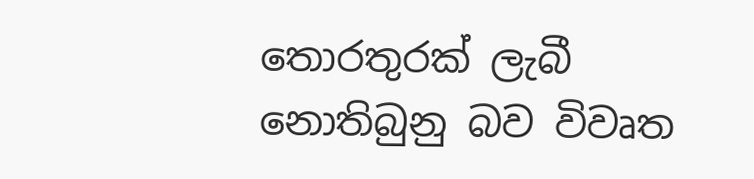තොරතුරක් ලැබී නොතිබුනු බව විවෘත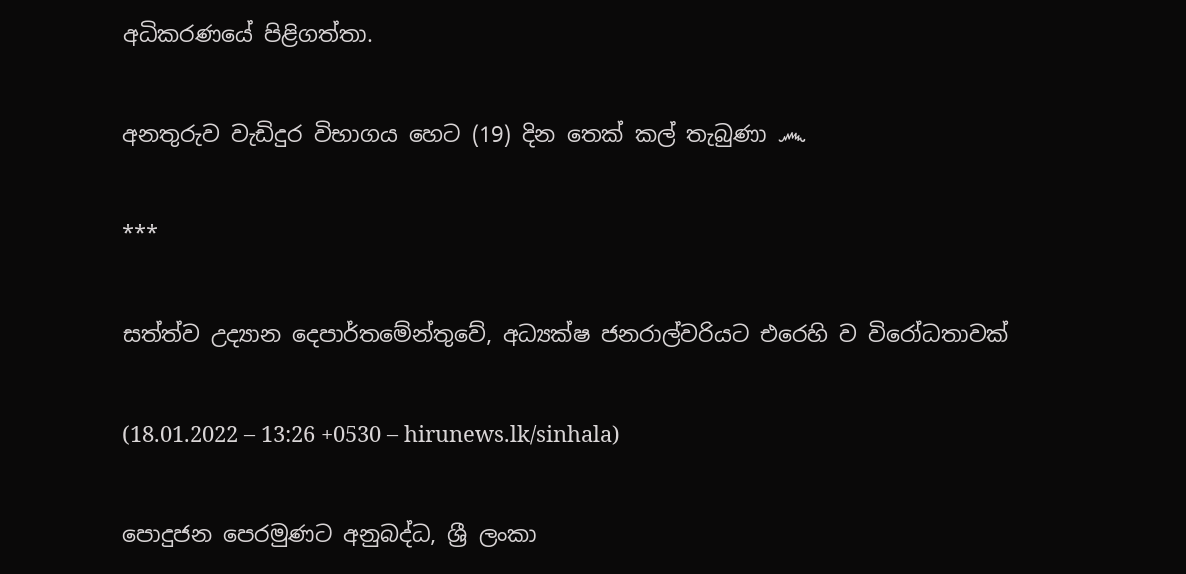අධිකරණයේ පිළිගත්තා.

අනතුරුව වැඩිදුර විභාගය හෙට (19) දින තෙක් කල් තැබුණා ෴

***

සත්ත්ව උද්‍යාන දෙපාර්තමේන්තුවේ, අධ්‍යක්ෂ ජනරාල්වරියට එරෙහි ව විරෝධතාවක්

(18.01.2022 – 13:26 +0530 – hirunews.lk/sinhala)

පොදුජන පෙරමුණට අනුබද්ධ, ශ්‍රී ලංකා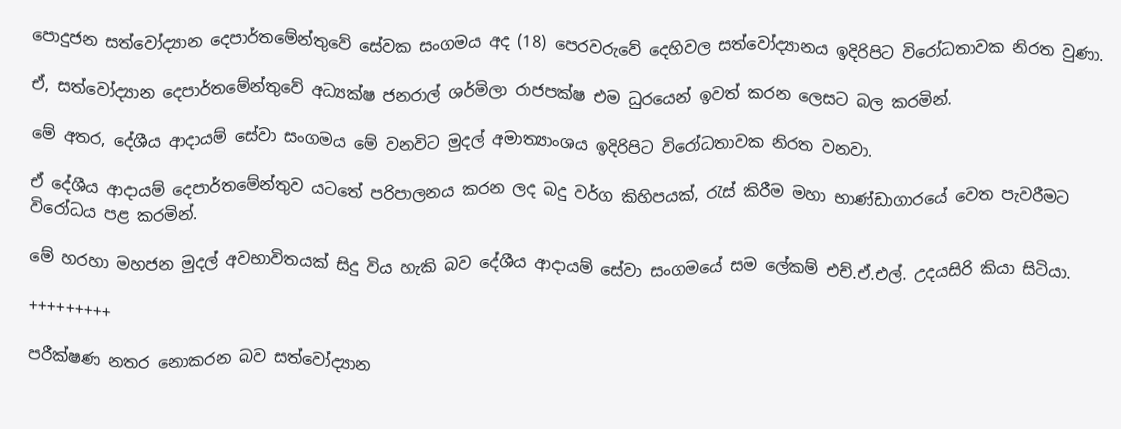පොදුජන සත්වෝද්‍යාන දෙපාර්තමේන්තුවේ සේවක සංගමය අද (18) පෙරවරුවේ දෙහිවල සත්වෝද්‍යානය ඉදිරිපිට විරෝධතාවක නිරත වුණා.

ඒ, සත්වෝද්‍යාන දෙපාර්තමේන්තුවේ අධ්‍යක්ෂ ජනරාල් ශර්මිලා රාජපක්ෂ එම ධුරයෙන් ඉවත් කරන ලෙසට බල කරමින්.

මේ අතර, දේශීය ආදායම් සේවා සංගමය මේ වනවිට මුදල් අමාත්‍යාංශය ඉදිරිපිට විරෝධතාවක නිරත වනවා.

ඒ දේශීය ආදායම් දෙපාර්තමේන්තුව යටතේ පරිපාලනය කරන ලද බදු වර්ග කිහිපයක්, රැස් කිරීම මහා භාණ්ඩාගාරයේ වෙත පැවරීමට විරෝධය පළ කරමින්.

මේ හරහා මහජන මුදල් අවභාවිතයක් සිදු විය හැකි බව දේශීය ආදායම් සේවා සංගමයේ සම ලේකම් එච්.ඒ.එල්. උදයසිරි කියා සිටියා.

+++++++++

පරීක්ෂණ නතර නොකරන බව සත්වෝද්‍යාන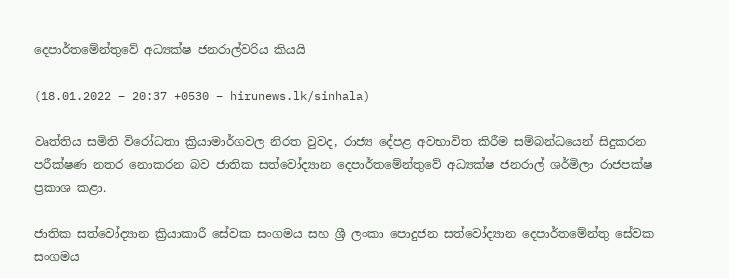දෙපාර්තමේන්තුවේ අධ්‍යක්ෂ ජනරාල්වරිය කියයි

(18.01.2022 – 20:37 +0530 – hirunews.lk/sinhala)

වෘත්තිය සමිති විරෝධතා ක්‍රියාමාර්ගවල නිරත වුවද, රාජ්‍ය දේපළ අවභාවිත කිරීම සම්බන්ධයෙන් සිදුකරන පරීක්ෂණ නතර නොකරන බව ජාතික සත්වෝද්‍යාන දෙපාර්තමේන්තුවේ අධ්‍යක්ෂ ජනරාල් ශර්මිලා රාජපක්ෂ ප්‍රකාශ කළා.

ජාතික සත්වෝද්‍යාන ක්‍රියාකාරී සේවක සංගමය සහ ශ්‍රී ලංකා පොදුජන සත්වෝද්‍යාන දෙපාර්තමේන්තු සේවක සංගමය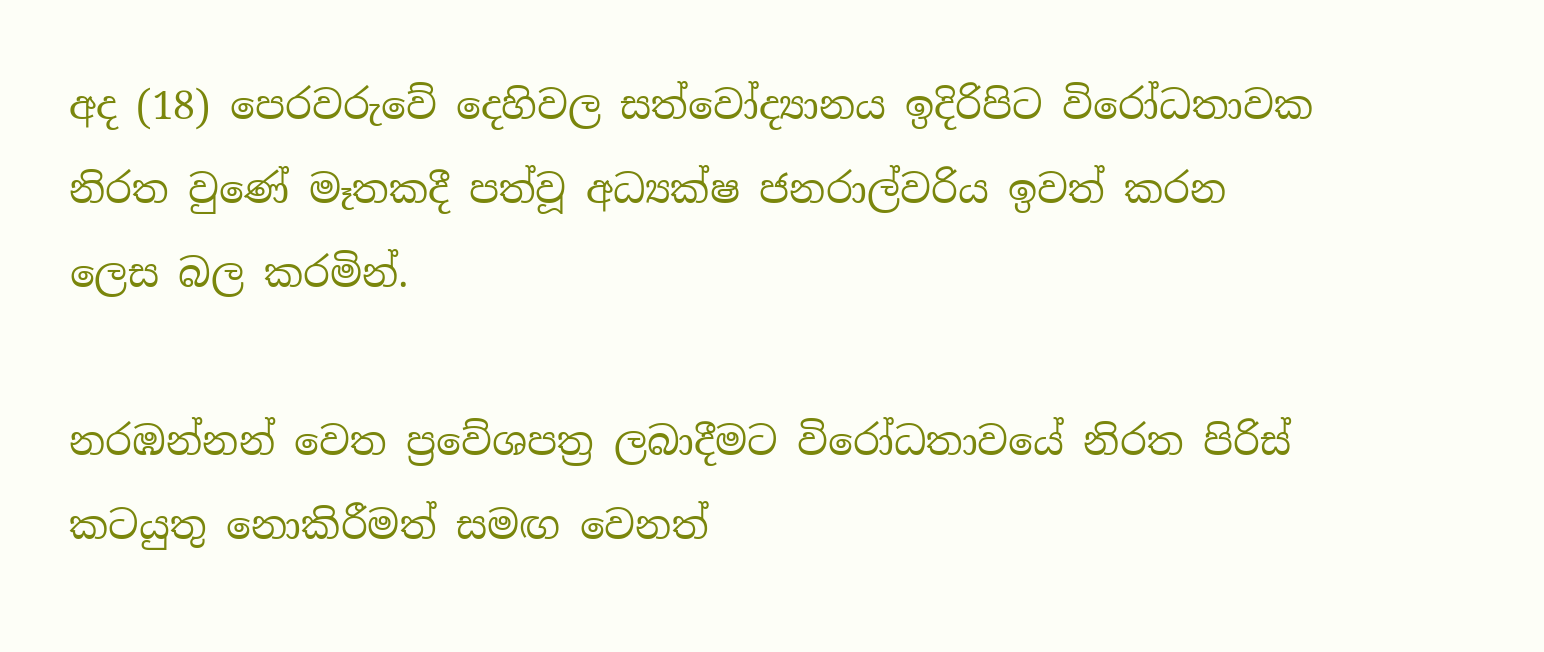අද (18) පෙරවරුවේ දෙහිවල සත්වෝද්‍යානය ඉදිරිපිට විරෝධතාවක නිරත වුණේ මෑතකදී පත්වූ අධ්‍යක්ෂ ජනරාල්වරිය ඉවත් කරන ලෙස බල කරමින්.

නරඹන්නන් වෙත ප්‍රවේශපත්‍ර ලබාදීමට විරෝධතාවයේ නිරත පිරිස් කටයුතු නොකිරීමත් සමඟ වෙනත්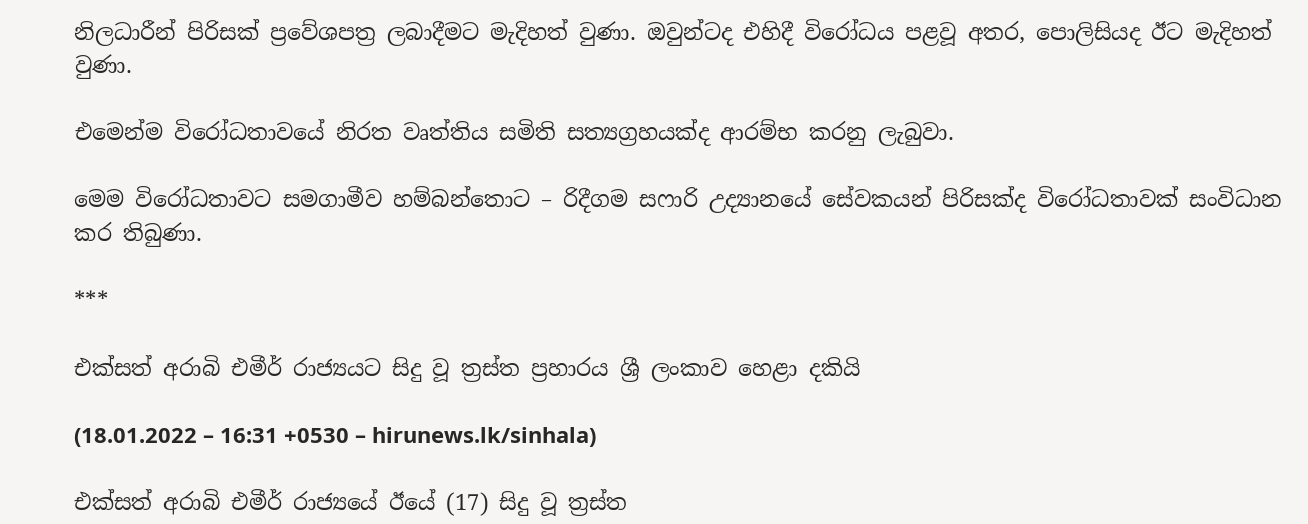නිලධාරීන් පිරිසක් ප්‍රවේශපත්‍ර ලබාදීමට මැදිහත් වුණා. ඔවුන්ටද එහිදී විරෝධය පළවූ අතර, පොලිසියද ඊට මැදිහත් වුණා.

එමෙන්ම විරෝධතාවයේ නිරත වෘත්තිය සමිති සත්‍යග්‍රහයක්ද ආරම්භ කරනු ලැබුවා.

මෙම විරෝධතාවට සමගාමීව හම්බන්තොට – රිදීගම සෆාරි උද්‍යානයේ සේවකයන් පිරිසක්ද විරෝධතාවක් සංවිධාන කර තිබුණා.

***

එක්සත් අරාබි එමීර් රාජ්‍යයට සිදු වූ ත්‍රස්ත ප්‍රහාරය ශ්‍රී ලංකාව හෙළා දකියි

(18.01.2022 – 16:31 +0530 – hirunews.lk/sinhala)

එක්සත් අරාබි එමීර් රාජ්‍යයේ ඊයේ (17) සිදු වූ ත්‍රස්ත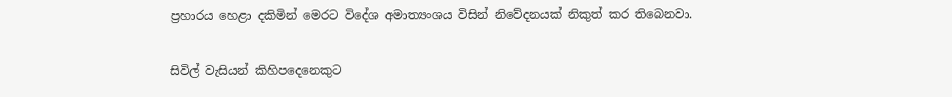ප්‍රහාරය හෙළා දකිමින් මෙරට විදේශ අමාත්‍යංශය විසින් නිවේදනයක් නිකුත් කර තිබෙනවා.

සිවිල් වැසියන් කිහිපදෙනෙකුට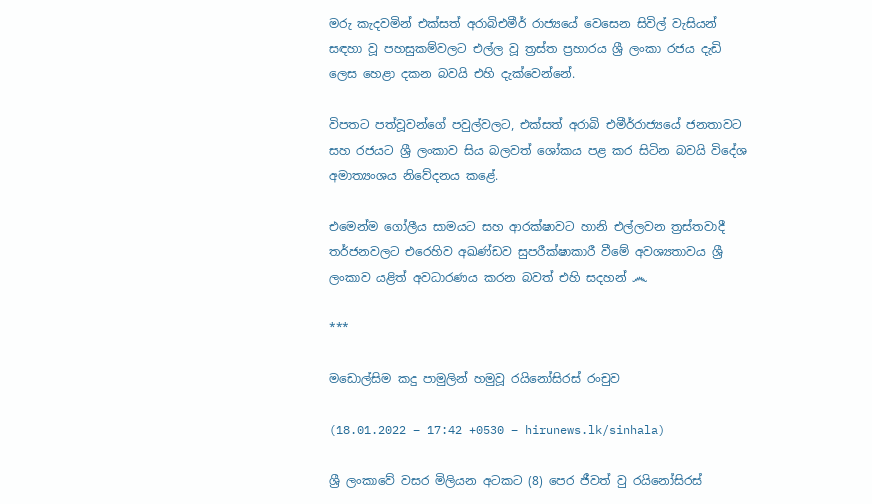මරු කැදවමින් එක්සත් අරාබිඑමීර් රාජ්‍යයේ වෙසෙන සිවිල් වැසියන් සඳහා වූ පහසුකම්වලට එල්ල වූ ත්‍රස්ත ප්‍රහාරය ශ්‍රී ලංකා රජය දැඩි ලෙස හෙළා දකන බවයි එහි දැක්වෙන්නේ.

විපතට පත්වූවන්ගේ පවුල්වලට, එක්සත් අරාබි එමීර්රාජ්‍යයේ ජනතාවට සහ රජයට ශ්‍රී ලංකාව සිය බලවත් ශෝකය පළ කර සිටින බවයි විදේශ අමාත්‍යංශය නිවේදනය කළේ.

එමෙන්ම ගෝලීය සාමයට සහ ආරක්ෂාවට හානි එල්ලවන ත්‍රස්තවාදී තර්ජනවලට එරෙහිව අඛණ්ඩව සුපරීක්ෂාකාරී වීමේ අවශ්‍යතාවය ශ්‍රී ලංකාව යළිත් අවධාරණය කරන බවත් එහි සදහන් ෴

***

මඩොල්සිම කදු පාමුලින් හමුවූ රයිනෝසිරස් රංචුව

(18.01.2022 – 17:42 +0530 – hirunews.lk/sinhala)

ශ්‍රී ලංකාවේ වසර මිලියන අටකට (8) පෙර ජීවත් වු රයිනෝසිරස්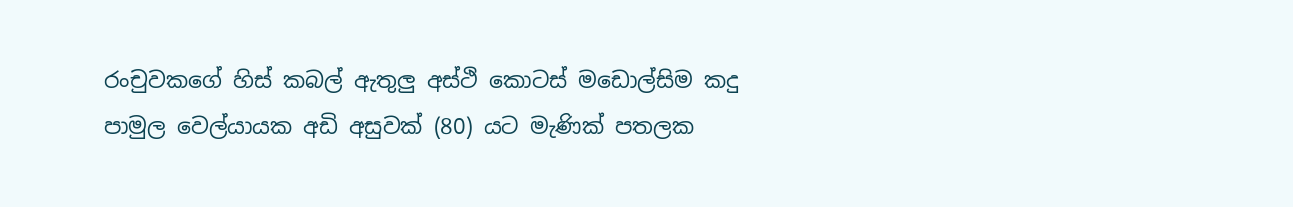රංචුවකගේ හිස් කබල් ඇතුලු අස්ථි කොටස් මඩොල්සිම කදු පාමුල වෙල්යායක අඩි අසුවක් (80) යට මැණික් පතලක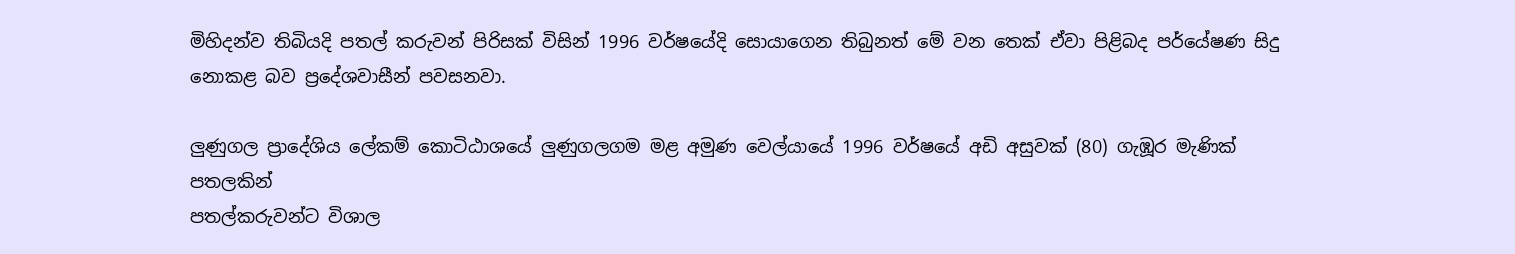මිහිදන්ව තිබියදි පතල් කරුවන් පිරිසක් විසින් 1996 වර්ෂයේදි සොයාගෙන තිබුනත් මේ වන තෙක් ඒවා පිළිබද පර්යේෂණ සිදු නොකළ බව ප්‍රදේශවාසීන් පවසනවා.

ලුණුගල ප්‍රාදේශිය ලේකම් කොටිඨාශයේ ලුණුගලගම මළ අමුණ වෙල්යායේ 1996 වර්ෂයේ අඩි අසුවක් (80) ගැඹූර මැණික් පතලකින්
පතල්කරුවන්ට විශාල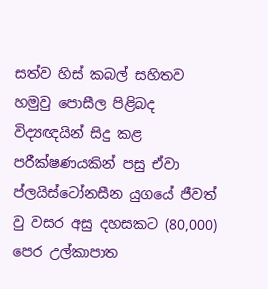සත්ව හිස් කබල් සහිතව හමුවු පොසීල පිළිබද විද්‍යඥයින් සිදු කළ පරීක්ෂණයකින් පසු ඒවා ප්ලයිස්ටෝනසීන යුගයේ ජීවත් වු වසර අසු දහසකට (80,000) පෙර උල්කාපාත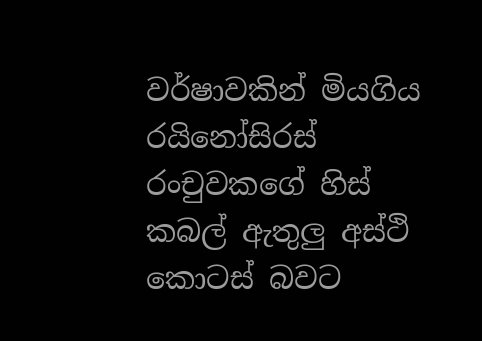වර්ෂාවකින් මියගිය රයිනෝසිරස් රංචුවකගේ හිස් කබල් ඇතුලු අස්ථි කොටස් බවට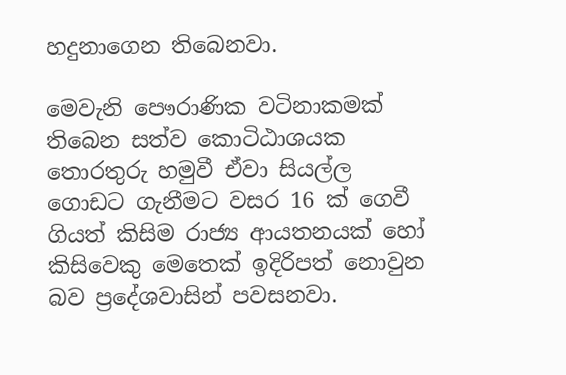හදුනාගෙන තිබෙනවා.

මෙවැනි පෞරාණික වටිනාකමක් තිබෙන සත්ව කොටිඨාශයක තොරතුරු හමුවී ඒවා සියල්ල ගොඩට ගැනීමට වසර 16 ක් ගෙවී ගියත් කිසිම රාජ්‍ය ආයතනයක් හෝ කිසිවෙකු මෙතෙක් ඉදිරිපත් නොවුන බව ප්‍රදේශවාසින් පවසනවා.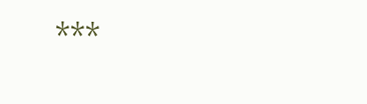***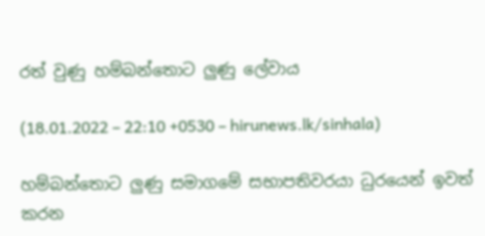රත් වුණු හම්බන්තොට ලුණු ලේවාය

(18.01.2022 – 22:10 +0530 – hirunews.lk/sinhala)

හම්බන්තොට ලුණු සමාගමේ සභාපතිවරයා ධුරයෙන් ඉවත් කරන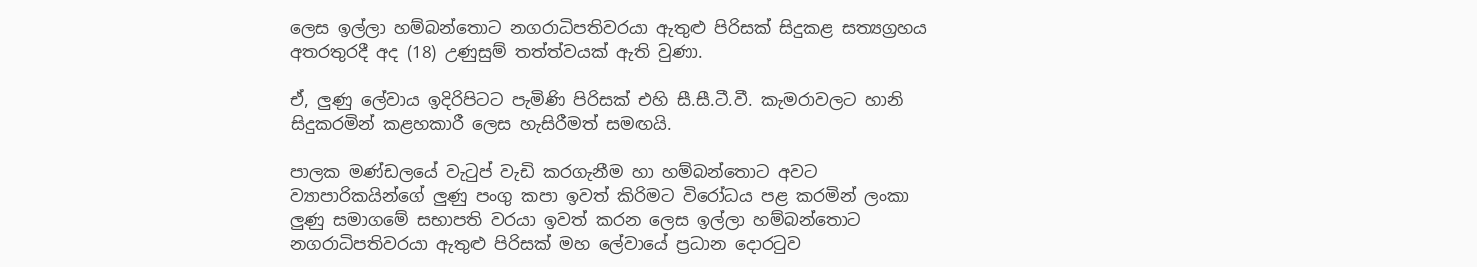ලෙස ඉල්ලා හම්බන්තොට නගරාධිපතිවරයා ඇතුළු පිරිසක් සිදුකළ සත්‍යග්‍රහය අතරතුරදී අද (18) උණුසුම් තත්ත්වයක් ඇති වුණා.

ඒ, ලුණු ලේවාය ඉදිරිපිටට පැමිණි පිරිසක් එහි සී.සී.ටී.වී. කැමරාවලට හානි සිදුකරමින් කළහකාරී ලෙස හැසිරීමත් සමඟයි.

පාලක මණ්ඩලයේ වැටුප් වැඩි කරගැනීම හා හම්බන්තොට අවට ව්‍යාපාරිකයින්ගේ ලුණු පංගු කපා ඉවත් කිරිමට විරෝධය පළ කරමින් ලංකා ලුණු සමාගමේ සභාපති වරයා ඉවත් කරන ලෙස ඉල්ලා හම්බන්තොට නගරාධිපතිවරයා ඇතුළු පිරිසක් මහ ලේවායේ ප්‍රධාන දොරටුව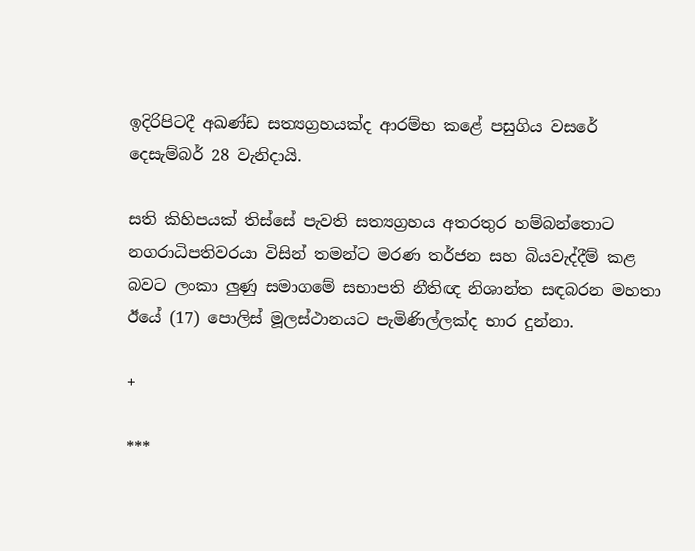ඉදිරිපිටදී අඛණ්ඩ සත්‍යග්‍රහයක්ද ආරම්භ කළේ පසුගිය වසරේ දෙසැම්බර් 28 වැනිදායි.

සති කිහිපයක් තිස්සේ පැවති සත්‍යග්‍රහය අතරතුර හම්බන්තොට නගරාධිපතිවරයා විසින් තමන්ට මරණ තර්ජන සහ බියවැද්දීම් කළ බවට ලංකා ලුණු සමාගමේ සභාපති නීතිඥ නිශාන්ත සඳබරන මහතා ඊයේ (17) පොලිස් මූලස්ථානයට පැමිණිල්ලක්ද භාර දුන්නා.

+

***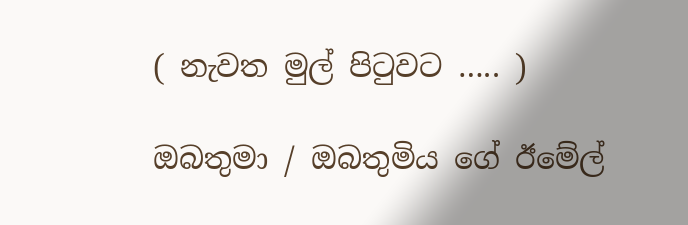( නැවත මුල් පිටුවට ….. )

ඔබතුමා / ඔබතුමිය ගේ ඊමේල්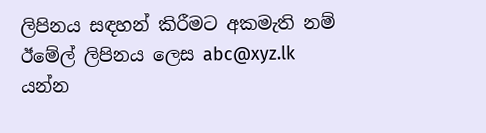ලිපිනය සඳහන් කිරීමට අකමැති නම් ඊමේල් ලිපිනය ලෙස abc@xyz.lk යන්න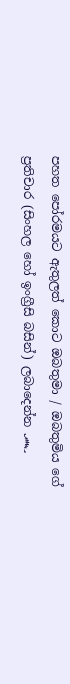පහත පෝරමයට ඇතුලත් කොට ඔබතුමා / ඔබතුමිය ගේ ප්‍රතිචාර (සිංහල හෝ ඉංග්‍රීසි බසින්) ලබාදෙන්න ෴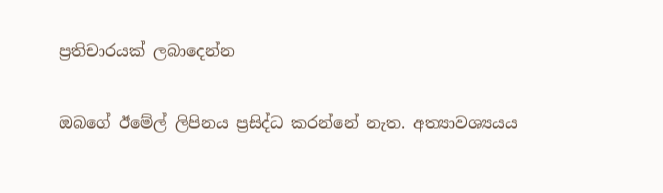ප්‍රතිචාරයක් ලබාදෙන්න

ඔබගේ ඊමේල් ලිපිනය ප්‍රසිද්ධ කරන්නේ නැත. අත්‍යාවශ්‍යයය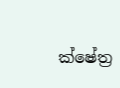ක්ෂේත්‍ර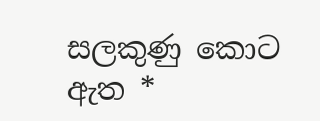සලකුණු කොට ඇත *